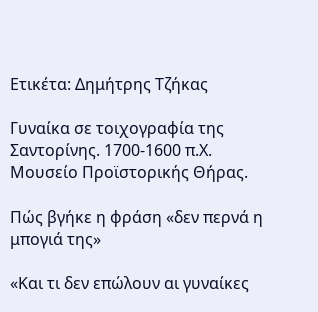Ετικέτα: Δημήτρης Τζήκας

Γυναίκα σε τοιχογραφία της Σαντορίνης. 1700-1600 π.Χ. Μουσείο Προϊστορικής Θήρας.

Πώς βγήκε η φράση «δεν περνά η μπογιά της»

«Και τι δεν επώλουν αι γυναίκες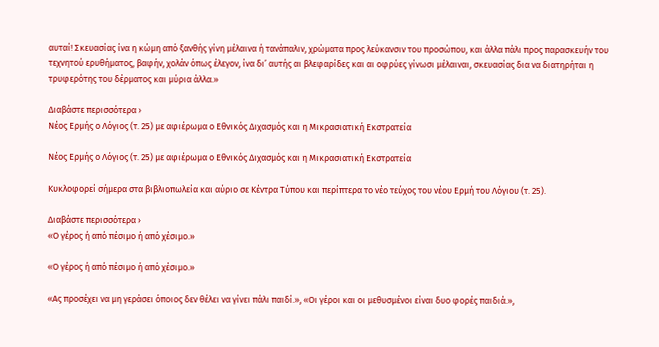αυταί! Σκευασίας ίνα η κώμη από ξανθής γίνη μέλαινα ή τανάπαλιν, χρώματα προς λεύκανσιν του προσώπου, και άλλα πάλι προς παρασκευήν του τεχνητού ερυθήματος, βαφήν, χολάν όπως έλεγον, ίνα δι’ αυτής αι βλεφαρίδες και αι οφρύες γίνωσι μέλαιναι, σκευασίας δια να διατηρήται η τρυφερότης του δέρματος και μύρια άλλα.»

Διαβάστε περισσότερα ›
Νέος Ερμής ο Λόγιος (τ. 25) με αφιέρωμα ο Εθνικός Διχασμός και η Μικρασιατική Εκστρατεία

Νέος Ερμής ο Λόγιος (τ. 25) με αφιέρωμα ο Εθνικός Διχασμός και η Μικρασιατική Εκστρατεία

Κυκλοφορεί σήμερα στα βιβλιοπωλεία και αύριο σε Κέντρα Τύπου και περίπτερα το νέο τεύχος του νέου Ερμή του Λόγιου (τ. 25).

Διαβάστε περισσότερα ›
«Ο γέρος ή από πέσιμο ή από χέσιμο.»

«Ο γέρος ή από πέσιμο ή από χέσιμο.»

«Ας προσέχει να μη γεράσει όποιος δεν θέλει να γίνει πάλι παιδί.», «Οι γέροι και οι μεθυσμένοι είναι δυο φορές παιδιά.»,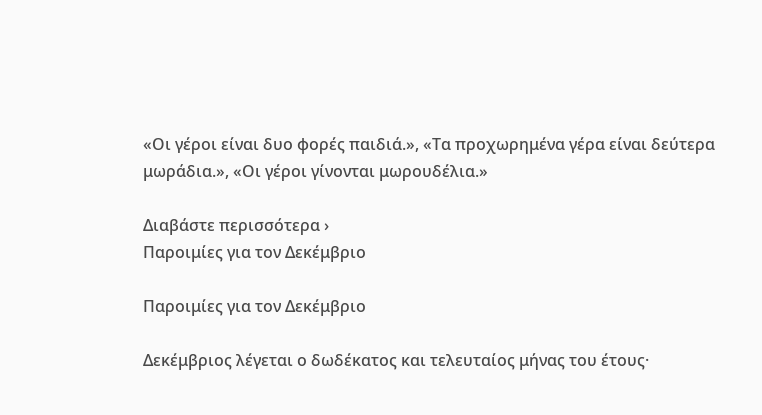«Οι γέροι είναι δυο φορές παιδιά.», «Τα προχωρημένα γέρα είναι δεύτερα μωράδια.», «Οι γέροι γίνονται μωρουδέλια.»

Διαβάστε περισσότερα ›
Παροιμίες για τον Δεκέμβριο

Παροιμίες για τον Δεκέμβριο

Δεκέμβριος λέγεται ο δωδέκατος και τελευταίος μήνας του έτους·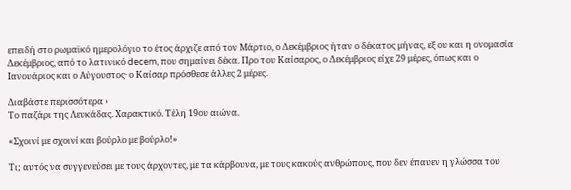επειδή στο ρωμαϊκό ημερολόγιο το έτος άρχιζε από τον Μάρτιο, ο Δεκέμβριος ήταν ο δέκατος μήνας, εξ ου και η ονομασία Δεκέμβριος, από το λατινικό decem, που σημαίνει δέκα. Προ του Καίσαρος, ο Δεκέμβριος είχε 29 μέρες, όπως και ο Ιανουάριος και ο Αύγουστος· ο Καίσαρ πρόσθεσε άλλες 2 μέρες.

Διαβάστε περισσότερα ›
Το παζάρι της Λευκάδας. Χαρακτικό. Τέλη 19ου αιώνα.

«Σχοινί με σχοινί και βούρλο με βούρλο!»

Τι; αυτός να συγγενεύσει με τους άρχοντες, με τα κάρβουνα, με τους κακούς ανθρώπους, που δεν έπαυεν η γλώσσα του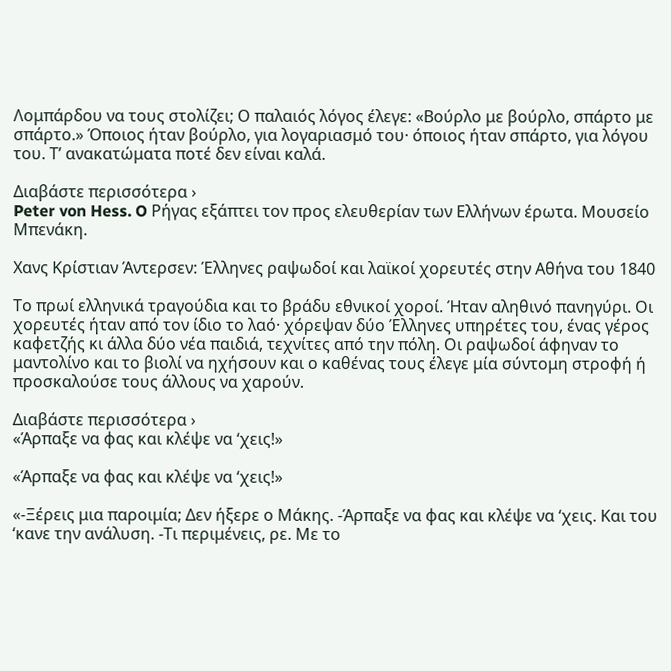Λομπάρδου να τους στολίζει; Ο παλαιός λόγος έλεγε: «Βούρλο με βούρλο, σπάρτο με σπάρτο.» Όποιος ήταν βούρλο, για λογαριασμό του· όποιος ήταν σπάρτο, για λόγου του. Τ’ ανακατώματα ποτέ δεν είναι καλά.

Διαβάστε περισσότερα ›
Peter von Hess. O Ρήγας εξάπτει τον προς ελευθερίαν των Ελλήνων έρωτα. Μουσείο Μπενάκη.

Χανς Κρίστιαν Άντερσεν: Έλληνες ραψωδοί και λαϊκοί χορευτές στην Αθήνα του 1840

Το πρωί ελληνικά τραγούδια και το βράδυ εθνικοί χοροί. Ήταν αληθινό πανηγύρι. Οι χορευτές ήταν από τον ίδιο το λαό· χόρεψαν δύο Έλληνες υπηρέτες του, ένας γέρος καφετζής κι άλλα δύο νέα παιδιά, τεχνίτες από την πόλη. Οι ραψωδοί άφηναν το μαντολίνο και το βιολί να ηχήσουν και ο καθένας τους έλεγε μία σύντομη στροφή ή προσκαλούσε τους άλλους να χαρούν.

Διαβάστε περισσότερα ›
«Άρπαξε να φας και κλέψε να ‘χεις!»

«Άρπαξε να φας και κλέψε να ‘χεις!»

«-Ξέρεις μια παροιμία; Δεν ήξερε ο Μάκης. -Άρπαξε να φας και κλέψε να ‘χεις. Και του ‘κανε την ανάλυση. -Τι περιμένεις, ρε. Με το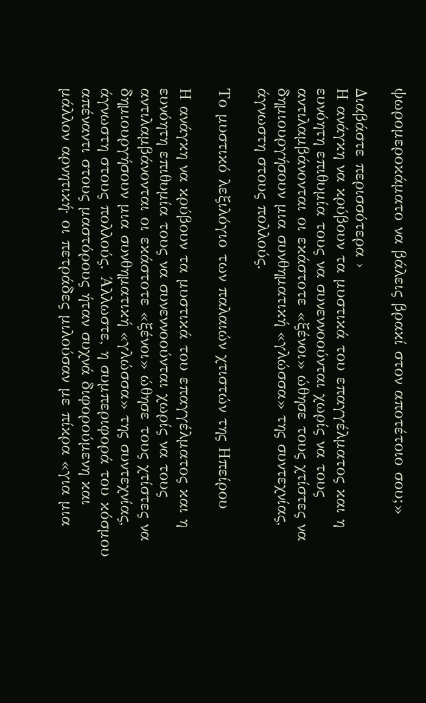ψωρομεροκάματο να βάλεις βρακί στον αποτέτοιο σου;»

Διαβάστε περισσότερα ›
Η ανάγκη να κρύβουν τα μυστικά του επαγγέλματος και η ευνόητη επιθυμία τους να συνεννοούνται χωρίς να τους αντιλαμβάνονται οι εκάστοτε «ξένοι» ώθησε τους χτίστες να δημιουργήσουν μια συνθηματική «γλώσσα» της συντεχνίας, άγνωστη στους πολλούς.

Το μυστικό λεξιλόγιο των παλαιών χτιστών της Ηπείρου

Η ανάγκη να κρύβουν τα μυστικά του επαγγέλματος και η ευνόητη επιθυμία τους να συνεννοούνται χωρίς να τους αντιλαμβάνονται οι εκάστοτε «ξένοι» ώθησε τους χτίστες να δημιουργήσουν μια συνθηματική «γλώσσα» της συντεχνίας, άγνωστη στους πολλούς. Άλλωστε, η συμπεριφορά του κόσμου απέναντι στους μαστόρους ήταν συχνά διφορούμενη και μάλλον αρνητική· οι πετράδες μιλούσαν με πίκρα «για μια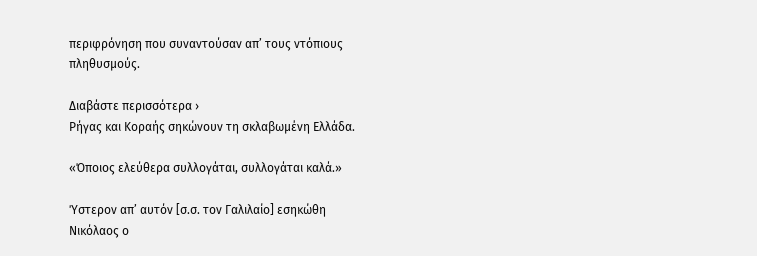περιφρόνηση που συναντούσαν απ’ τους ντόπιους πληθυσμούς.

Διαβάστε περισσότερα ›
Ρήγας και Κοραής σηκώνουν τη σκλαβωμένη Ελλάδα.

«Όποιος ελεύθερα συλλογάται, συλλογάται καλά.»

Ύστερον απ’ αυτόν [σ.σ. τον Γαλιλαίο] εσηκώθη Νικόλαος ο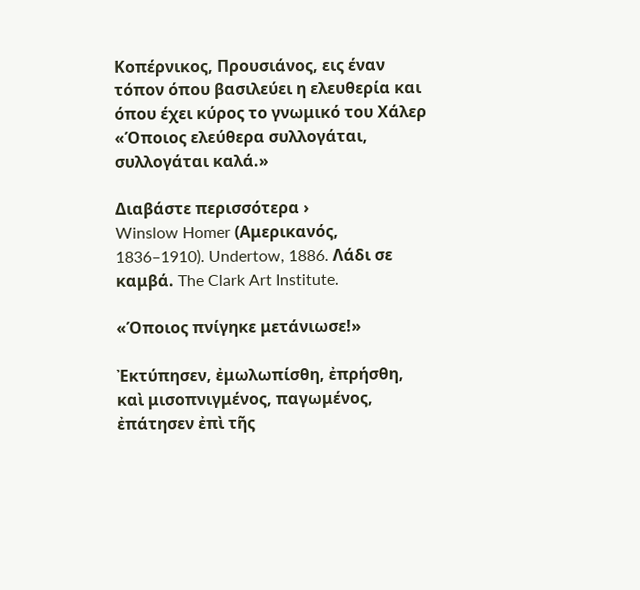Κοπέρνικος, Προυσιάνος, εις έναν τόπον όπου βασιλεύει η ελευθερία και όπου έχει κύρος το γνωμικό του Χάλερ «Όποιος ελεύθερα συλλογάται, συλλογάται καλά.»

Διαβάστε περισσότερα ›
Winslow Homer (Αμερικανός, 1836–1910). Undertow, 1886. Λάδι σε καμβά. The Clark Art Institute.

«Όποιος πνίγηκε μετάνιωσε!»

Ἐκτύπησεν, ἐμωλωπίσθη, ἐπρήσθη, καὶ μισοπνιγμένος, παγωμένος, ἐπάτησεν ἐπὶ τῆς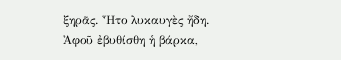ξηρᾶς. Ἦτο λυκαυγὲς ἤδη. Ἀφοῦ ἐβυθίσθη ἡ βάρκα,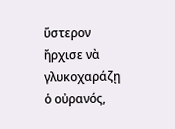ὕστερον ἤρχισε νὰ γλυκοχαράζῃ ὁ οὐρανός,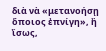διὰ νὰ «μετανοήσῃ ὅποιος ἐπνίγη», ἢ ἴσως,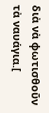διὰ νὰ φωτισθοῦν τὰ ναυάγια.[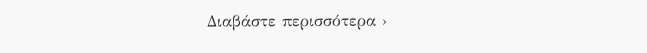Διαβάστε περισσότερα ›